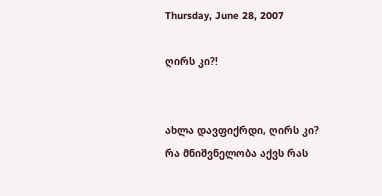Thursday, June 28, 2007

ღირს კი?!


ახლა დავფიქრდი, ღირს კი?
რა მნიშვნელობა აქვს რას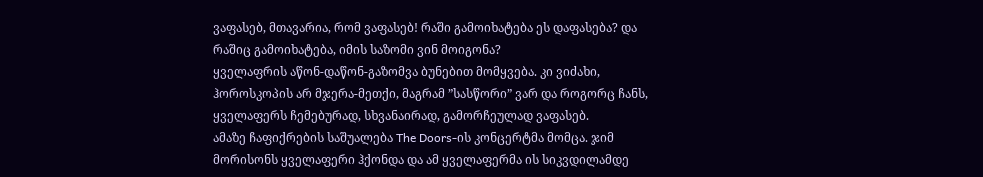ვაფასებ, მთავარია, რომ ვაფასებ! რაში გამოიხატება ეს დაფასება? და რაშიც გამოიხატება, იმის საზომი ვინ მოიგონა?
ყველაფრის აწონ-დაწონ-გაზომვა ბუნებით მომყვება. კი ვიძახი, ჰოროსკოპის არ მჯერა-მეთქი, მაგრამ ”სასწორი” ვარ და როგორც ჩანს, ყველაფერს ჩემებურად, სხვანაირად, გამორჩეულად ვაფასებ.
ამაზე ჩაფიქრების საშუალება The Doors-ის კონცერტმა მომცა. ჯიმ მორისონს ყველაფერი ჰქონდა და ამ ყველაფერმა ის სიკვდილამდე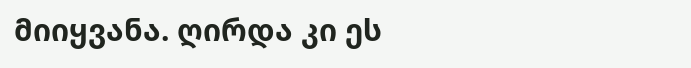მიიყვანა. ღირდა კი ეს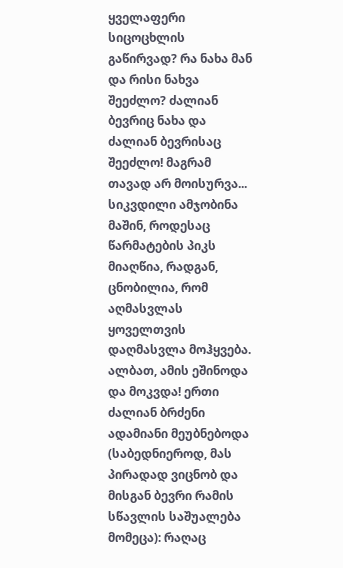ყველაფერი სიცოცხლის გაწირვად? რა ნახა მან და რისი ნახვა შეეძლო? ძალიან ბევრიც ნახა და ძალიან ბევრისაც შეეძლო! მაგრამ თავად არ მოისურვა... სიკვდილი ამჯობინა მაშინ, როდესაც წარმატების პიკს მიაღწია, რადგან, ცნობილია, რომ აღმასვლას ყოველთვის დაღმასვლა მოჰყვება. ალბათ, ამის ეშინოდა და მოკვდა! ერთი ძალიან ბრძენი ადამიანი მეუბნებოდა (საბედნიეროდ, მას პირადად ვიცნობ და მისგან ბევრი რამის სწავლის საშუალება მომეცა): რაღაც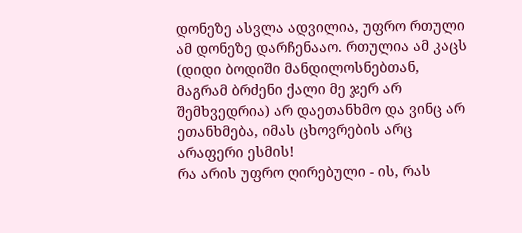დონეზე ასვლა ადვილია, უფრო რთული ამ დონეზე დარჩენააო. რთულია ამ კაცს (დიდი ბოდიში მანდილოსნებთან, მაგრამ ბრძენი ქალი მე ჯერ არ შემხვედრია) არ დაეთანხმო და ვინც არ ეთანხმება, იმას ცხოვრების არც არაფერი ესმის!
რა არის უფრო ღირებული - ის, რას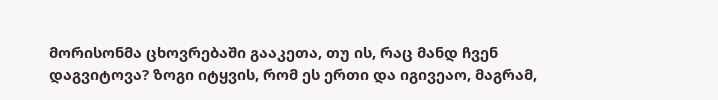მორისონმა ცხოვრებაში გააკეთა, თუ ის, რაც მანდ ჩვენ დაგვიტოვა? ზოგი იტყვის, რომ ეს ერთი და იგივეაო, მაგრამ,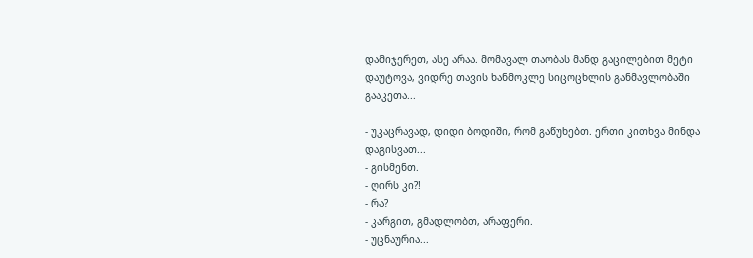დამიჯერეთ, ასე არაა. მომავალ თაობას მანდ გაცილებით მეტი დაუტოვა, ვიდრე თავის ხანმოკლე სიცოცხლის განმავლობაში გააკეთა...

- უკაცრავად, დიდი ბოდიში, რომ გაწუხებთ. ერთი კითხვა მინდა დაგისვათ...
- გისმენთ.
- ღირს კი?!
- რა?
- კარგით, გმადლობთ, არაფერი.
- უცნაურია...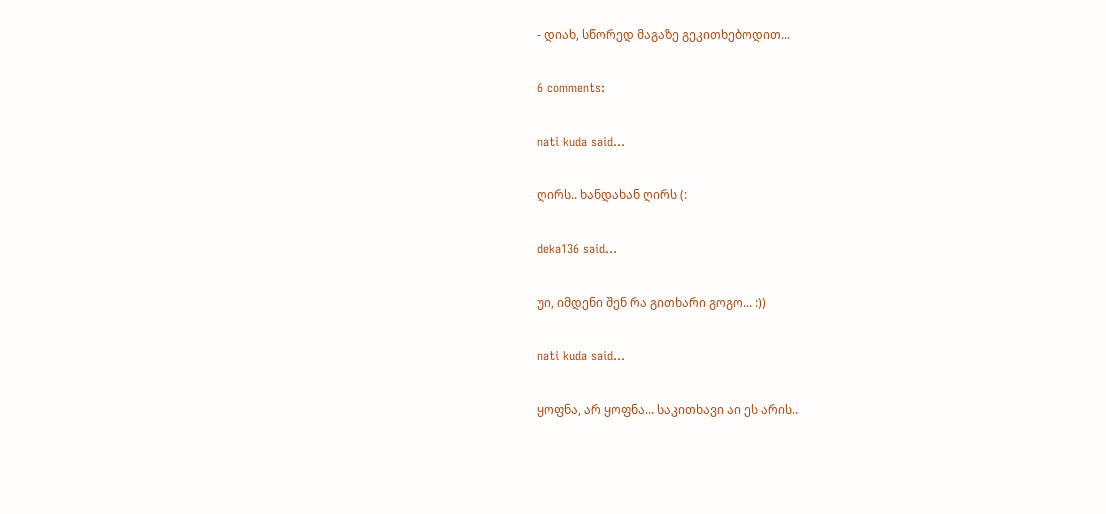- დიახ, სწორედ მაგაზე გეკითხებოდით...

6 comments:

nati kuda said...

ღირს.. ხანდახან ღირს (:

deka136 said...

უი, იმდენი შენ რა გითხარი გოგო... :))

nati kuda said...

ყოფნა, არ ყოფნა... საკითხავი აი ეს არის..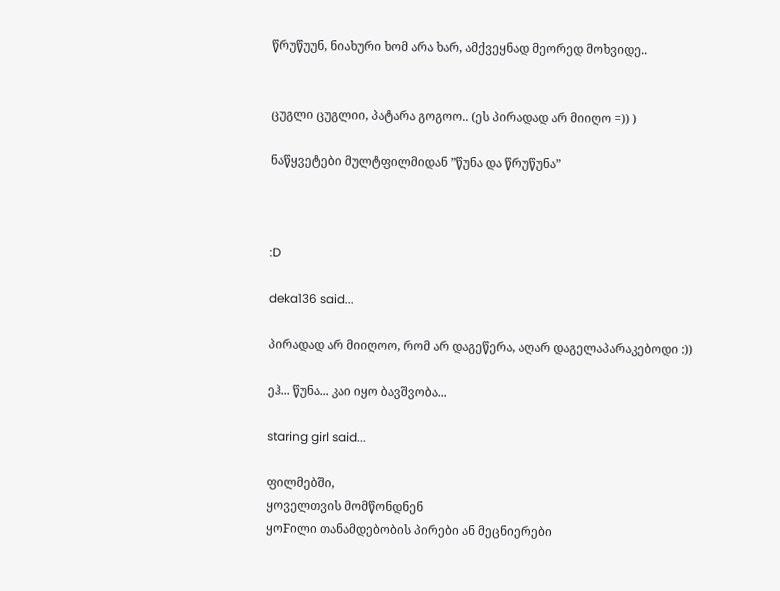წრუწუუნ, ნიახური ხომ არა ხარ, ამქვეყნად მეორედ მოხვიდე..


ცუგლი ცუგლიი, პატარა გოგოო.. (ეს პირადად არ მიიღო =)) )

ნაწყვეტები მულტფილმიდან ”წუნა და წრუწუნა”



:D

deka136 said...

პირადად არ მიიღოო, რომ არ დაგეწერა, აღარ დაგელაპარაკებოდი :))

ეჰ... წუნა... კაი იყო ბავშვობა...

staring girl said...

ფილმებში,
ყოველთვის მომწონდნენ
ყოFილი თანამდებობის პირები ან მეცნიერები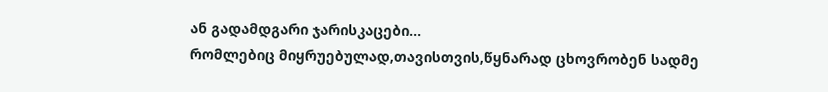ან გადამდგარი ჯარისკაცები...
რომლებიც მიყრუებულად,თავისთვის,წყნარად ცხოვრობენ სადმე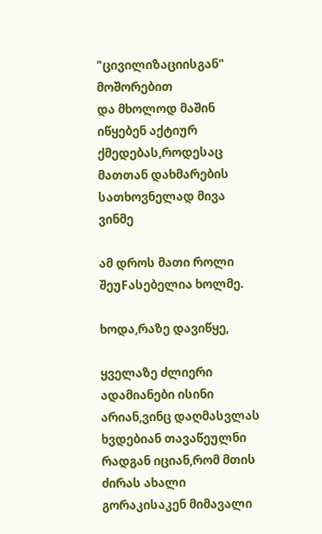"ცივილიზაციისგან" მოშორებით
და მხოლოდ მაშინ იწყებენ აქტიურ ქმედებას,როდესაც მათთან დახმარების სათხოვნელად მივა ვინმე

ამ დროს მათი როლი შეუFასებელია ხოლმე.

ხოდა,რაზე დავიწყე,

ყველაზე ძლიერი ადამიანები ისინი არიან,ვინც დაღმასვლას ხვდებიან თავაწეულნი
რადგან იციან,რომ მთის ძირას ახალი გორაკისაკენ მიმავალი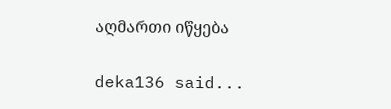აღმართი იწყება

deka136 said...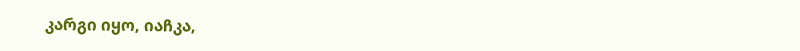კარგი იყო, იაჩკა,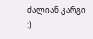ძალიან კარგი :)